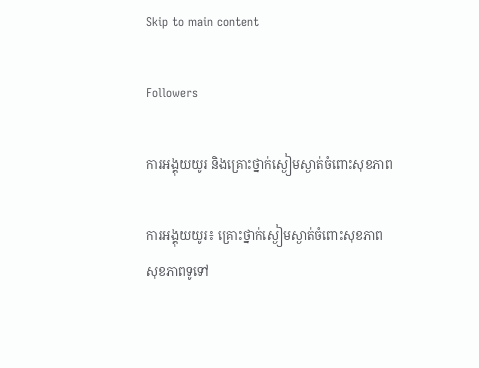Skip to main content

Followers

ការអង្គុយយូរ និងគ្រោះថ្នាក់ស្ងៀមស្ងាត់ចំពោះសុខភាព

ការអង្គុយយូរ៖ គ្រោះថ្នាក់ស្ងៀមស្ងាត់ចំពោះសុខភាព
សុខភាពទូទៅ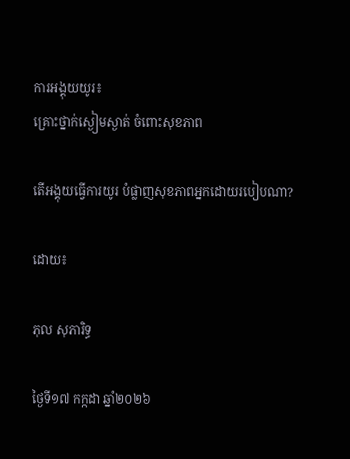ការអង្គុយយូរ៖
គ្រោះថ្នាក់ស្ងៀមស្ងាត់ ចំពោះសុខភាព

តើអង្គុយធ្វើការយូរ បំផ្លាញសុខភាពអ្នកដោយរបៀបណា?

ដោយ៖

ភុល សុភារិទ្ធ

ថ្ងៃទី១៧ កក្កដា ឆ្នាំ២០២៦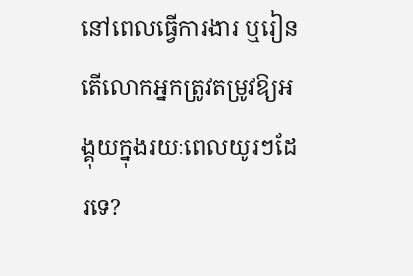នៅពេលធ្វើការងារ ឬរៀន តើលោកអ្នកត្រូវតម្រូវឱ្យអង្គុយក្នុងរយៈពេលយូរៗដែរទេ?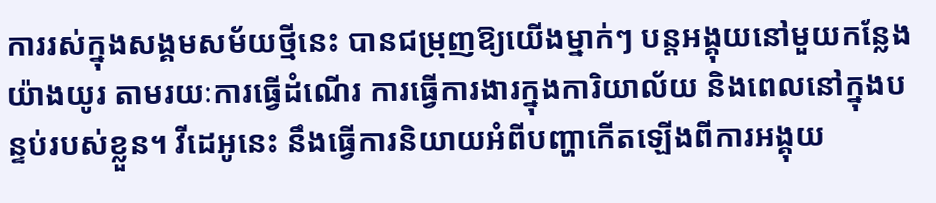ការរស់ក្នុងសង្គមសម័យថ្មីនេះ បានជម្រុញឱ្យយើងម្នាក់ៗ បន្តអង្គុយនៅមួយកន្លែងយ៉ាងយូរ តាមរយៈការធ្វើដំណើរ ការធ្វើការងារក្នុងការិយាល័យ និងពេលនៅក្នុងបន្ទប់របស់ខ្លួន។ វីដេអូនេះ នឹងធ្វើការនិយាយអំពីបញ្ហាកើតឡើងពីការអង្គុយ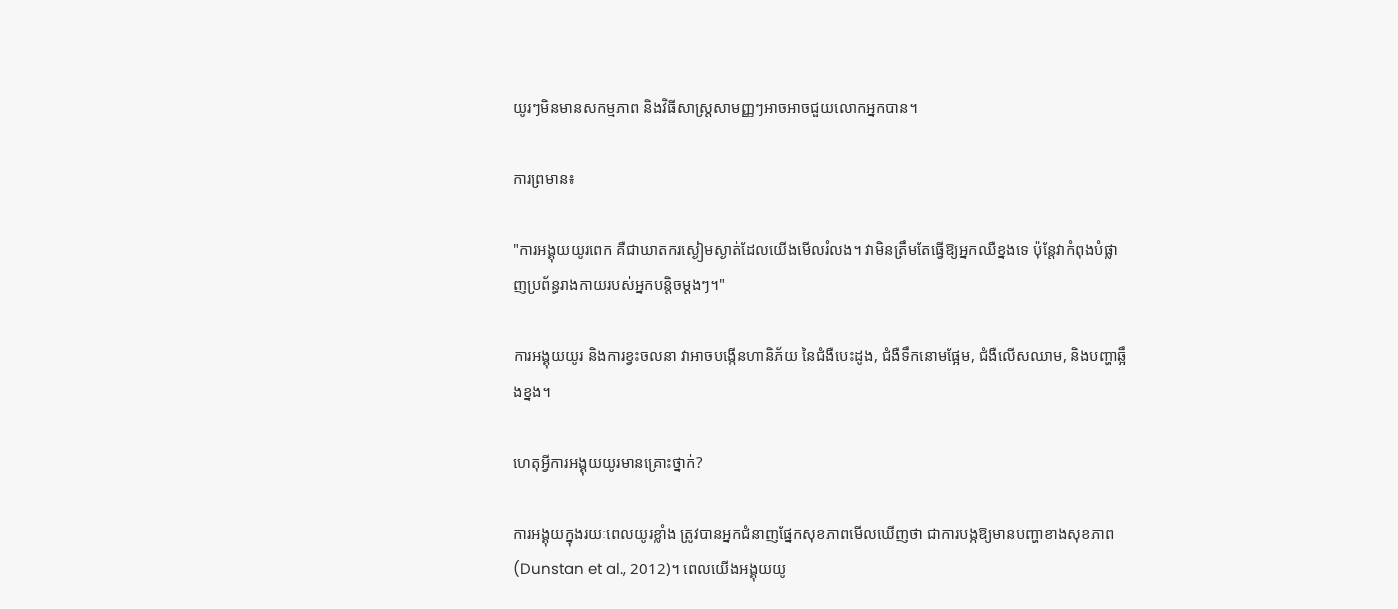យូរៗមិនមានសកម្មភាព និងវិធីសាស្រ្តសាមញ្ញៗអាចអាចជួយលោកអ្នកបាន។

ការព្រមាន៖

"ការអង្គុយយូរពេក គឺជាឃាតករស្ងៀមស្ងាត់ដែលយើងមើលរំលង។ វាមិនត្រឹមតែធ្វើឱ្យអ្នកឈឺខ្នងទេ ប៉ុន្តែវាកំពុងបំផ្លាញប្រព័ន្ធរាងកាយរបស់អ្នកបន្តិចម្តងៗ។"

ការអង្គុយយូរ និងការខ្វះចលនា វាអាចបង្កើនហានិភ័យ នៃជំងឺបេះដូង, ជំងឺទឹកនោមផ្អែម, ជំងឺលើសឈាម, និងបញ្ហាឆ្អឹងខ្នង។

ហេតុអ្វីការអង្គុយយូរមានគ្រោះថ្នាក់?

ការអង្គុយក្នុងរយៈពេលយូរខ្លាំង ត្រូវបានអ្នកជំនាញផ្នែកសុខភាពមើលឃើញថា ជាការបង្កឱ្យមានបញ្ហាខាងសុខភាព (Dunstan et al., 2012)។ ពេលយើងអង្គុយយូ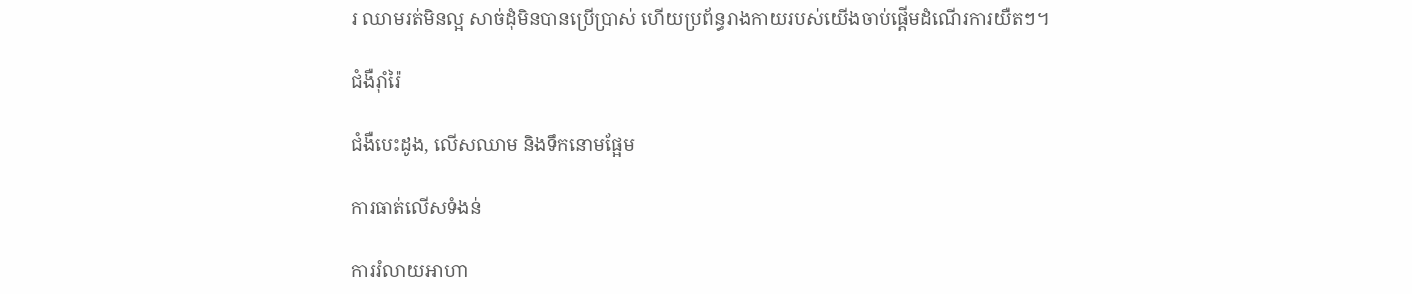រ ឈាមរត់មិនល្អ សាច់ដុំមិនបានប្រើប្រាស់ ហើយប្រព័ន្ធរាងកាយរបស់យើងចាប់ផ្តើមដំណើរការយឺតៗ។

ជំងឺរ៉ាំរ៉ៃ

ជំងឺបេះដូង, លើសឈាម និងទឹកនោមផ្អែម

ការធាត់លើសទំងន់

ការរំលាយអាហា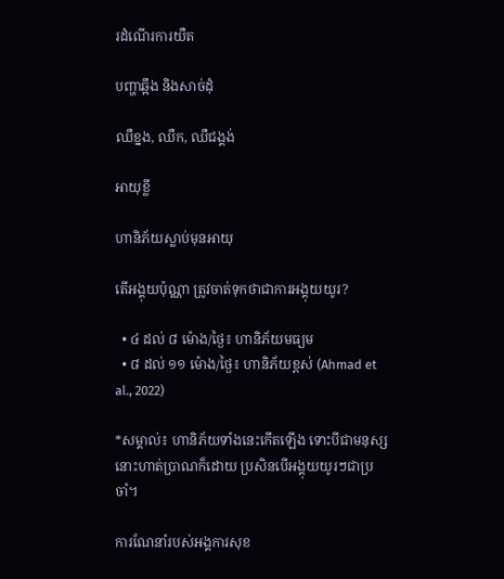រដំណើរការយឺត

បញ្ហាឆ្អឹង និងសាច់ដុំ

ឈឺខ្នង, ឈឺក, ឈឺជង្គង់

អាយុខ្លី

ហានិភ័យស្លាប់មុនអាយុ

តើអង្គុយប៉ុណ្ណា ត្រូវចាត់ទុកថាជាការអង្គុយយូរ?

  • ៤ ដល់ ៨ ម៉ោង/ថ្ងៃ៖ ហានិភ័យមធ្យម
  • ៨ ដល់ ១១ ម៉ោង/ថ្ងៃ៖ ហានិភ័យខ្ពស់ (Ahmad et al., 2022)

*សម្គាល់៖ ហានិភ័យទាំងនេះកើតឡើង ទោះបីជាមនុស្សនោះហាត់ប្រាណក៏ដោយ ប្រសិនបើអង្គុយយូរៗជាប្រចាំ។

ការណែនាំរបស់អង្គការសុខ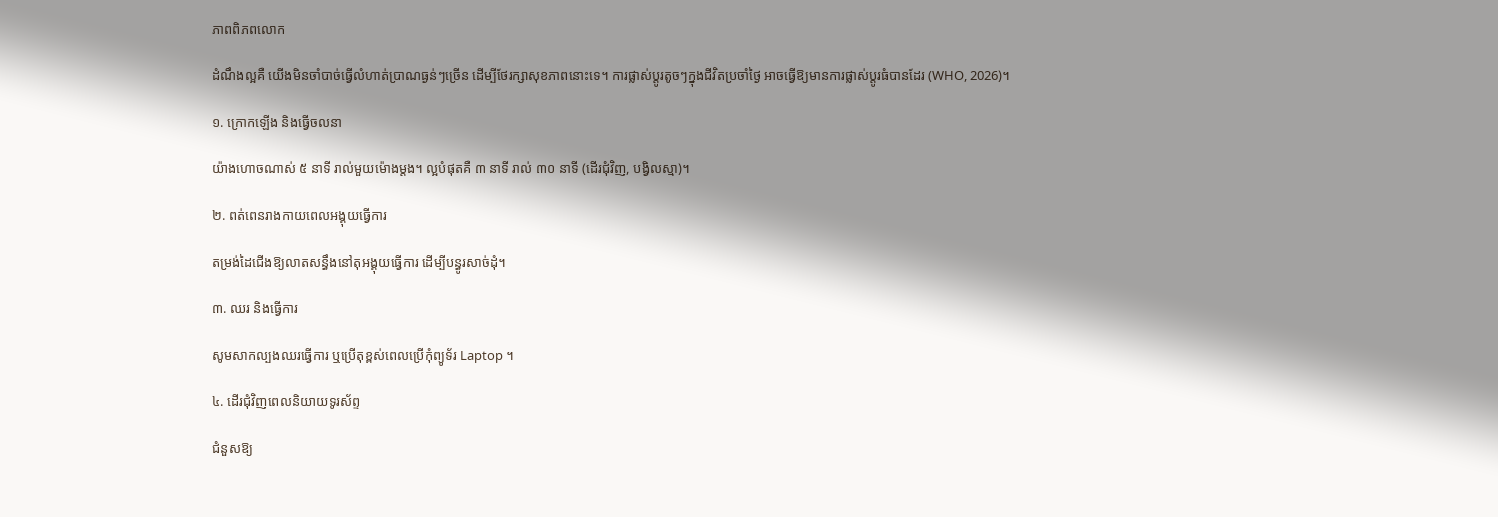ភាពពិភពលោក

ដំណឹងល្អគឺ យើងមិនចាំបាច់ធ្វើលំហាត់ប្រាណធ្ងន់ៗច្រើន ដើម្បីថែរក្សាសុខភាពនោះទេ។ ការផ្លាស់ប្តូរតូចៗក្នុងជីវិតប្រចាំថ្ងៃ អាចធ្វើឱ្យមានការផ្លាស់ប្តូរធំបានដែរ (WHO, 2026)។

១. ក្រោកឡើង និងធ្វើចលនា

យ៉ាងហោចណាស់ ៥ នាទី រាល់មួយម៉ោងម្តង។ ល្អបំផុតគឺ ៣ នាទី រាល់ ៣០ នាទី (ដើរជុំវិញ, បង្វិលស្មា)។

២. ពត់ពេនរាងកាយពេលអង្គុយធ្វើការ

តម្រង់ដៃជើងឱ្យលាតសន្ធឹងនៅតុអង្គុយធ្វើការ ដើម្បីបន្ធូរសាច់ដុំ។

៣. ឈរ និងធ្វើការ

សូមសាកល្បងឈរធ្វើការ ឬប្រើតុខ្ពស់ពេលប្រើកុំព្យូទ័រ Laptop ។

៤. ដើរជុំវិញពេលនិយាយទូរស័ព្ទ

ជំនួសឱ្យ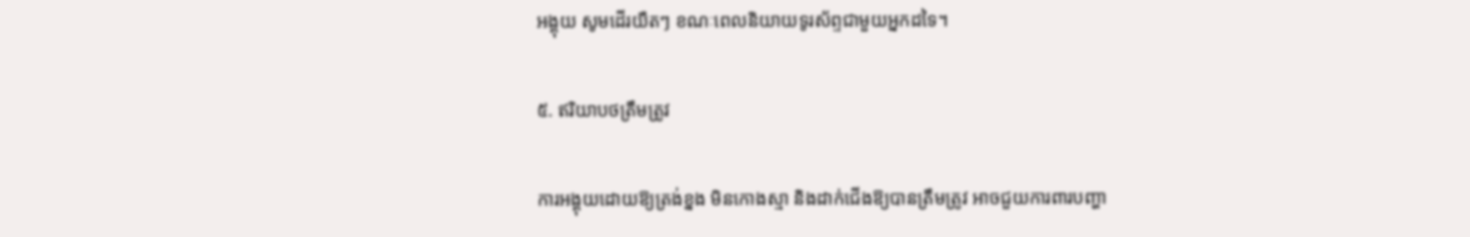អង្គុយ សូមដើរយឺតៗ ខណៈពេលនិយាយទូរស័ព្ទជាមួយអ្នកដទៃ។

៥. ឥរិយាបថត្រឹមត្រូវ

ការអង្គុយដោយឱ្យត្រង់ខ្នង មិនកោងស្មា និងដាក់ជើងឱ្យបានត្រឹមត្រូវ អាចជួយការពារបញ្ហា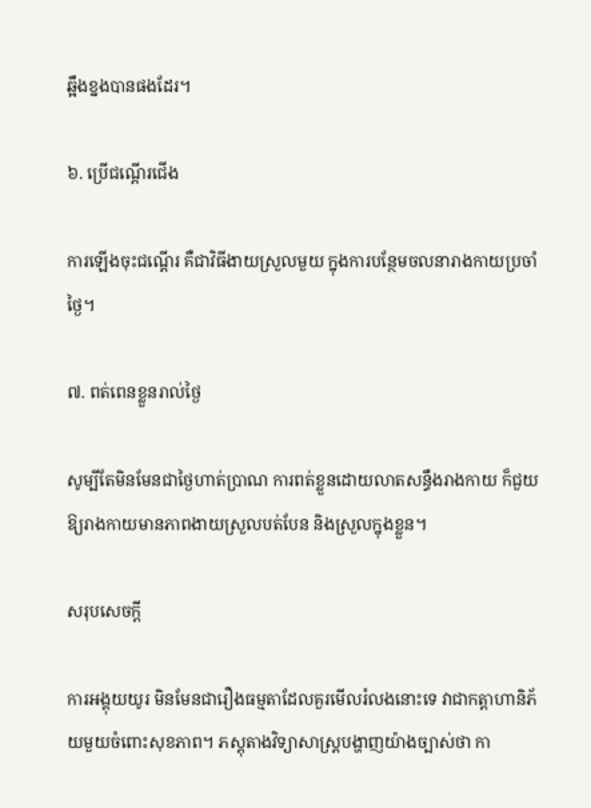ឆ្អឹងខ្នងបានផងដែរ។

៦. ប្រើជណ្តើរជើង

ការឡើងចុះជណ្តើរ គឺជាវិធីងាយស្រួលមួយ ក្នុងការបន្ថែមចលនារាងកាយប្រចាំថ្ងៃ។

៧. ពត់ពេនខ្លួនរាល់ថ្ងៃ

សូម្បីតែមិនមែនជាថ្ងៃហាត់ប្រាណ ការពត់ខ្លួនដោយលាតសន្ធឹងរាងកាយ ក៏ជួយឱ្យរាងកាយមានភាពងាយស្រួលបត់បែន និងស្រួលក្នុងខ្លួន។

សរុបសេចក្តី

ការអង្គុយយូរ មិនមែនជារឿងធម្មតាដែលគួរមើលរំលងនោះទេ វាជាកត្តាហានិភ័យមួយចំពោះសុខភាព។ ភស្តុតាងវិទ្យាសាស្ត្របង្ហាញយ៉ាងច្បាស់ថា កា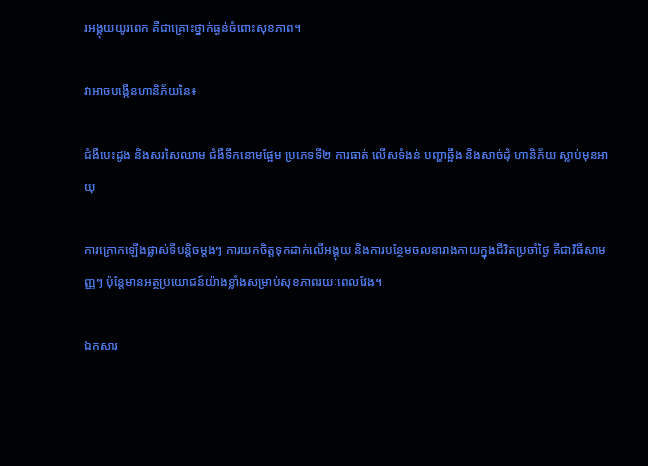រអង្គុយយូរពេក គឺជាគ្រោះថ្នាក់ធ្ងន់ចំពោះសុខភាព។

វាអាចបង្កើនហានិភ័យនៃ៖

ជំងឺបេះដូង និងសរសៃឈាម ជំងឺទឹកនោមផ្អែម ប្រភេទទី២ ការធាត់ លើសទំងន់ បញ្ហាឆ្អឹង និងសាច់ដុំ ហានិភ័យ ស្លាប់មុនអាយុ

ការក្រោកឡើងផ្លាស់ទីបន្តិចម្ដងៗ ការយកចិត្តទុកដាក់លើអង្គុយ និងការបន្ថែមចលនារាងកាយក្នុងជីវិតប្រចាំថ្ងៃ គឺជាវិធីសាមញ្ញៗ ប៉ុន្តែមានអត្ថប្រយោជន៍យ៉ាងខ្លាំងសម្រាប់សុខភាពរយៈពេលវែង។

ឯកសារ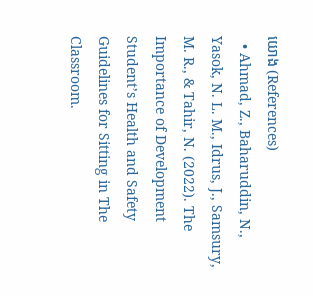យោង (References)
  • Ahmad, Z., Baharuddin, N., Yasok, N. L. M., Idrus, J., Samsury, M. R., & Tahir, N. (2022). The Importance of Development Student’s Health and Safety Guidelines for Sitting in The Classroom.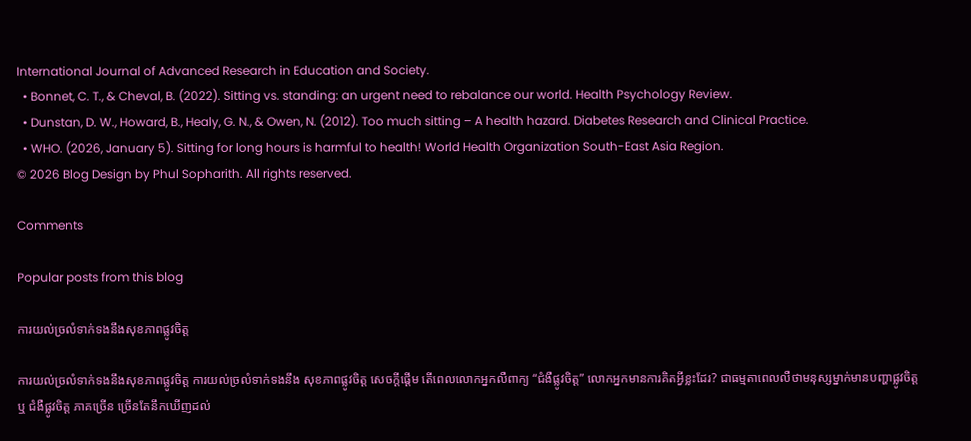International Journal of Advanced Research in Education and Society.
  • Bonnet, C. T., & Cheval, B. (2022). Sitting vs. standing: an urgent need to rebalance our world. Health Psychology Review.
  • Dunstan, D. W., Howard, B., Healy, G. N., & Owen, N. (2012). Too much sitting – A health hazard. Diabetes Research and Clinical Practice.
  • WHO. (2026, January 5). Sitting for long hours is harmful to health! World Health Organization South-East Asia Region.
© 2026 Blog Design by Phul Sopharith. All rights reserved.

Comments

Popular posts from this blog

ការយល់ច្រលំទាក់ទងនឹងសុខភាពផ្លូវចិត្ត

ការយល់ច្រលំទាក់ទងនឹងសុខភាពផ្លូវចិត្ត ការយល់ច្រលំទាក់ទងនឹង សុខភាពផ្លូវចិត្ត សេចក្តីផ្តើម តើពេលលោកអ្នកលឺពាក្យ “ជំងឺផ្លូវចិត្ត” លោកអ្នកមានការគិតអ្វីខ្លះដែរ? ជាធម្មតាពេលលឺថាមនុស្សម្នាក់មានបញ្ហាផ្លូវចិត្ត ឬ ជំងឺផ្លូវចិត្ត ភាគច្រើន ច្រើនតែនឹកឃើញដល់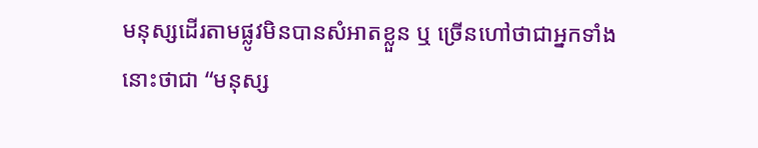មនុស្សដើរតាមផ្លូវមិនបានសំអាតខ្លួន ឬ ច្រើនហៅថាជាអ្នកទាំងនោះថាជា “មនុស្ស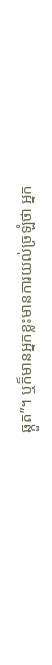ឆ្កួត”។ ឬក៏មានអ្នកខ្លះមានការយល់ច្រឡំថា អ្នក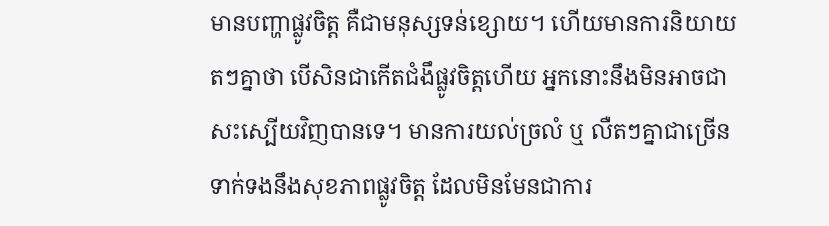មានបញ្ហាផ្លូវចិត្ត គឺជាមនុស្សទន់ខ្សោយ។ ហើយមានការនិយាយតៗគ្នាថា បើសិនជាកើតជំងឹផ្លូវចិត្តហើយ អ្នកនោះនឹងមិនអាចជាសះស្បើយវិញបានទេ។ មានការយល់ច្រលំ ឬ លឺតៗគ្នាជាច្រើនទាក់ទងនឹងសុខភាពផ្លូវចិត្ត ដែលមិនមែនជាការ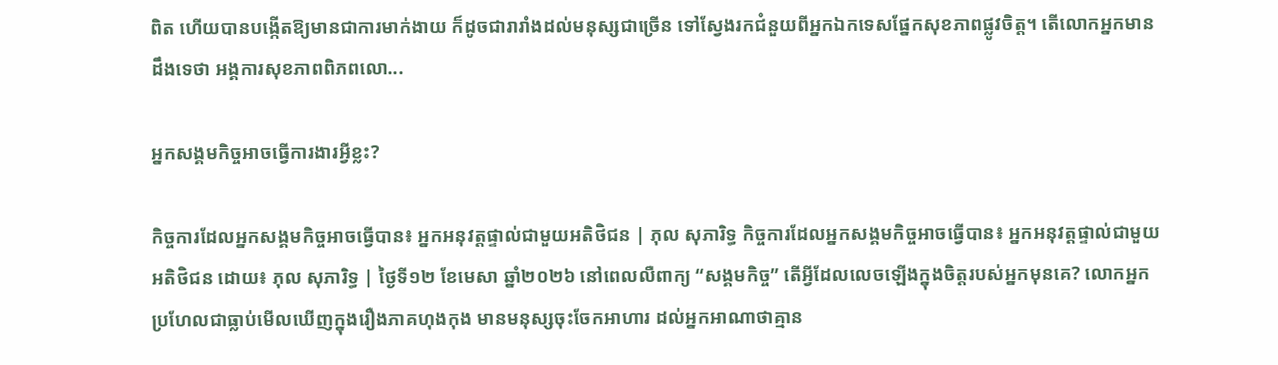ពិត ហើយបានបង្កើតឱ្យមានជាការមាក់ងាយ ក៏ដូចជារារាំងដល់មនុស្សជាច្រើន ទៅស្វែងរកជំនួយពីអ្នកឯកទេសផ្នែកសុខភាពផ្លូវចិត្ត។ តើលោកអ្នកមានដឹងទេថា អង្គការសុខភាពពិភពលោ...

អ្នកសង្គមកិច្ចអាចធ្វើការងារអ្វីខ្លះ?

កិច្ចការដែលអ្នកសង្គមកិច្ចអាចធ្វើបាន៖ អ្នកអនុវត្តផ្ទាល់ជាមួយអតិថិជន | ភុល សុភារិទ្ធ កិច្ចការដែលអ្នកសង្គមកិច្ចអាចធ្វើបាន៖ អ្នកអនុវត្តផ្ទាល់ជាមួយអតិថិជន ដោយ៖ ភុល សុភារិទ្ធ | ថ្ងៃទី១២ ខែមេសា ឆ្នាំ២០២៦ នៅពេលលឺពាក្យ “សង្គមកិច្ច” តើអ្វីដែលលេចឡើងក្នុងចិត្តរបស់អ្នកមុនគេ? លោកអ្នកប្រហែលជាធ្លាប់មើលឃើញក្នុងរឿងភាគហុងកុង មានមនុស្សចុះចែកអាហារ ដល់អ្នកអាណាថាគ្មាន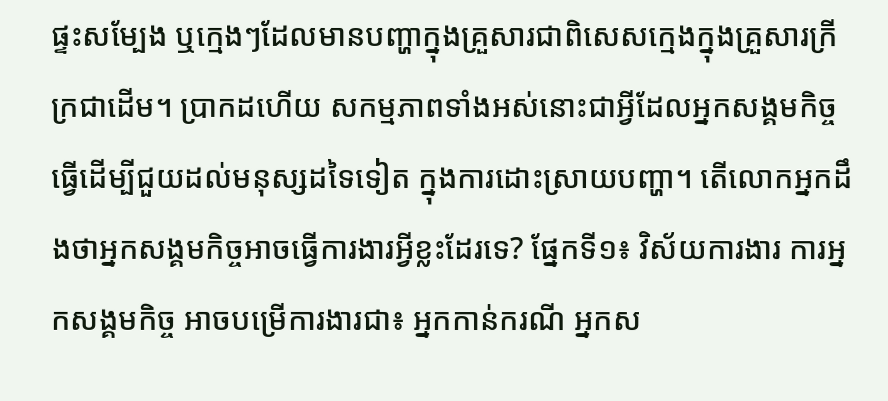ផ្ទះសម្បែង ឬក្មេងៗដែលមានបញ្ហាក្នុងគ្រួសារជាពិសេសក្មេងក្នុងគ្រួសារក្រីក្រជាដើម។ ប្រាកដហើយ សកម្មភាពទាំងអស់នោះជាអ្វីដែលអ្នកសង្គមកិច្ចធ្វើដើម្បីជួយដល់មនុស្សដទៃទៀត ក្នុងការដោះស្រាយបញ្ហា។ តើលោកអ្នកដឹងថាអ្នកសង្គមកិច្ចអាចធ្វើការងារអ្វីខ្លះដែរទេ? ផ្នែកទី១៖ វិស័យការងារ ការអ្នកសង្គមកិច្ច អាចបម្រើការងារជា៖ អ្នកកាន់ករណី អ្នកស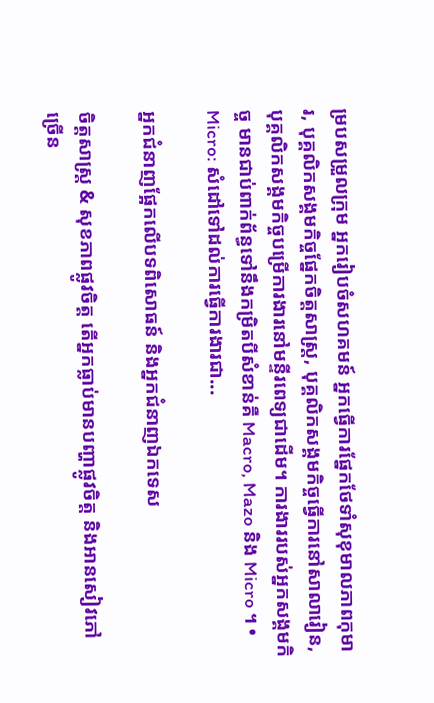ម្របសម្រួលក្រុម អ្នករៀបចំសហគមន៍ អ្នកធ្វើការផ្នែកថែទាំសុខុមាលភាពកុមារ, បុគ្គលិកសង្គមកិច្ចផ្នែកចិត្តសាស្រ្ត, បុគ្គលិកសង្គមកិច្ចធ្វើការនៅសាលារៀន, បុគ្គលិកសង្គមកិច្ចបម្រើការងារនៅមន្ទីរពេទ្យជាដើម។ ការងាររបស់អ្នកសង្គមកិច្ច មានជាប់ពាក់ព័ន្ធទៅនឹងកម្រិតបីសំខាន់គឺ Macro, Mazo និង Micro ។ • Micro: សំដៅទៅដល់ការធ្វើការងារជា...

អ្នកជំនាញផ្អែកលើបទពិសោធន៍ និងអ្នកជំនាញឯកទេស

ចិត្តសាស្ត្រ & សុខភាពផ្លូវចិត្ត តើអ្នកធ្លាប់មានបញ្ហាផ្លូវចិត្ត និងអានសៀវភៅច្រើន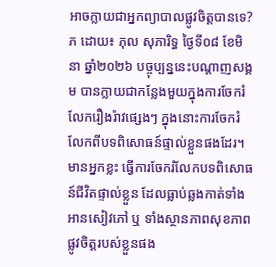អាចក្លាយជាអ្នកព្យាបាលផ្លូវចិត្តបានទេ? ភ ដោយ៖ ភុល សុភារិទ្ធ ថ្ងៃទី០៨ ខែមិនា ឆ្នាំ២០២៦ បច្ចុប្បន្ននេះបណ្តាញសង្គម បានក្លាយជាកន្លែងមួយក្នុងការចែករំលែករឿងរ៉ាវផ្សេងៗ ក្នុងនោះការចែករំលែកពីបទពិសោធន៍ផ្ទាល់ខ្លួនផងដែរ។ មានអ្នកខ្លះ ធ្វើការចែករំលែកបទពិសោធន៍ជីវិតផ្ទាល់ខ្លួន ដែលធ្លាប់ឆ្លងកាត់ទាំងអានសៀវភៅ ឬ ទាំងស្ថានភាពសុខភាពផ្លូវចិត្តរបស់ខ្លួនផង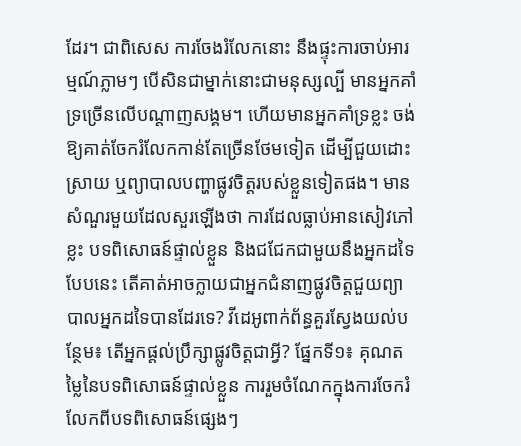ដែរ។ ជាពិសេស ការចែងរំលែកនោះ នឹងផ្ទុះការចាប់អារម្មណ៍ភ្លាមៗ បើសិនជាម្នាក់នោះជាមនុស្សល្បី មានអ្នកគាំទ្រច្រើនលើបណ្តាញសង្គម។ ហើយមានអ្នកគាំទ្រខ្លះ ចង់ឱ្យគាត់ចែករំលែកកាន់តែច្រើនថែមទៀត ដើម្បីជួយដោះស្រាយ ឬព្យាបាលបញ្ហាផ្លូវចិត្តរបស់ខ្លួនទៀតផង។ មានសំណួរមួយដែលសួរឡើងថា ការដែលធ្លាប់អានសៀវភៅខ្លះ បទពិសោធន៍ផ្ទាល់ខ្លួន និងជជែកជាមួយនឹងអ្នកដទៃបែបនេះ តើគាត់អាចក្លាយជាអ្នកជំនាញផ្លូវចិត្តជួយព្យាបាលអ្នកដទៃបានដែរទេ? វីដេអូពាក់ព័ន្ធគួរស្វែងយល់បន្ថែម៖ តើអ្នកផ្តល់ប្រឹក្សាផ្លូវចិត្តជាអ្វី? ផ្នែកទី១៖ គុណតម្លៃនៃបទពិសោធន៍ផ្ទាល់ខ្លួន ការរួមចំណែកក្នុងការចែករំលែកពីបទពិសោធន៍ផ្សេងៗ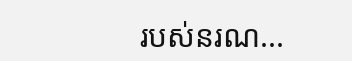របស់នរណ...